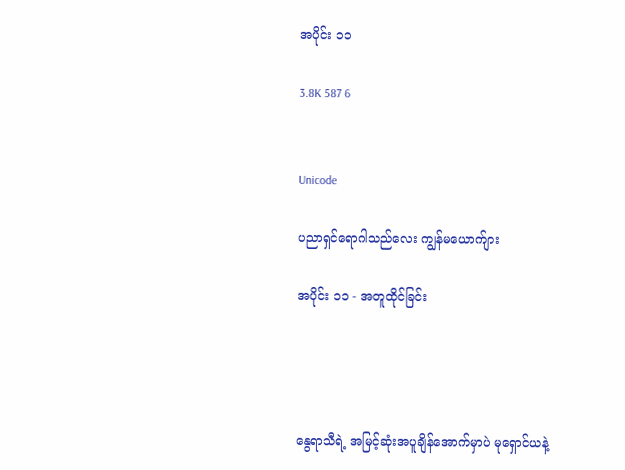အပိုင်း ၁၁

3.8K 587 6


Unicode

ပညာရှင်ရောဂါသည်လေး ကျွန်မယောက်ျား

အပိုင်း ၁၁ - အတူထိုင်ခြင်း




နွေရာသီရဲ့ အမြင့်ဆုံးအပူချိန်အောက်မှာပဲ မုရှောင်ယနဲ့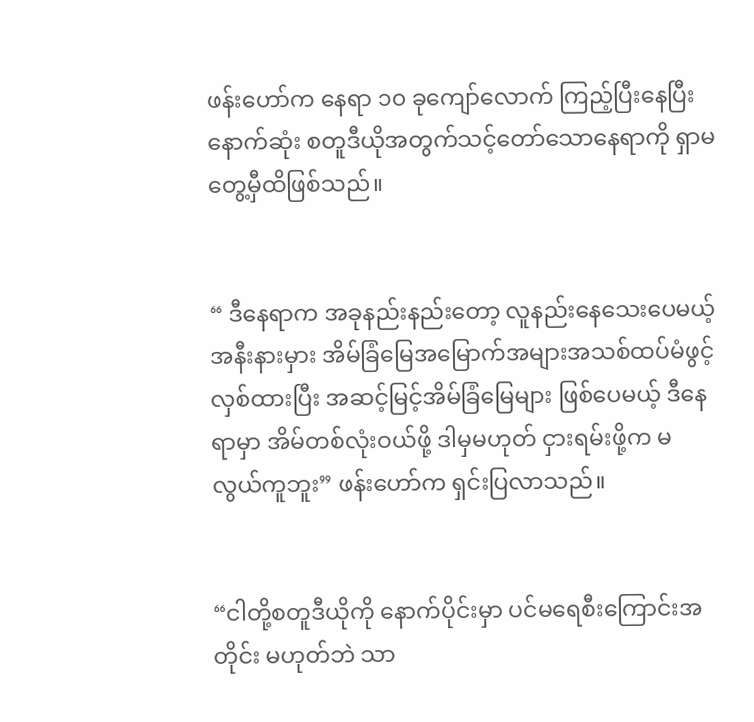ဖန်းဟော်က နေရာ ၁၀ ခုကျော်လောက် ကြည့်ပြီးနေပြီး နောက်ဆုံး စတူဒီယိုအတွက်သင့်တော်သောနေရာကို ရှာမတွေ့မှီထိဖြစ်သည်။


“ ဒီနေရာက အခုနည်းနည်းတော့ လူနည်းနေသေးပေမယ့် အနီးနားမှား အိမ်ခြံမြေအမြောက်အများအသစ်ထပ်မံဖွင့်လှစ်ထားပြီး အဆင့်မြင့်အိမ်ခြံမြေများ ဖြစ်ပေမယ့် ဒီနေရာမှာ အိမ်တစ်လုံးဝယ်ဖို့ ဒါမှမဟုတ် ငှားရမ်းဖို့က မလွယ်ကူဘူး” ဖန်းဟော်က ရှင်းပြလာသည်။


“ငါတို့စတူဒီယိုကို နောက်ပိုင်းမှာ ပင်မရေစီးကြောင်းအတိုင်း မဟုတ်ဘဲ သာ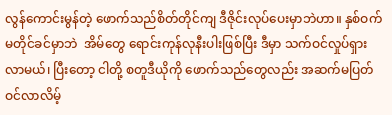လွန်ကောင်းမွန်တဲ့ ဖောက်သည်စိတ်တိုင်ကျ ဒီဇိုင်းလုပ်ပေးမှာဘဲဟာ။ နှစ်ဝက်မတိုင်ခင်မှာဘဲ  အိမ်တွေ ရောင်းကုန်လုနီးပါးဖြစ်ပြီး ဒီမှာ သက်ဝင်လှုပ်ရှားလာမယ်၊ ပြီးတော့ ငါတို့ စတူဒီယိုကို ဖောက်သည်တွေလည်း အဆက်မပြတ်ဝင်လာလိမ့်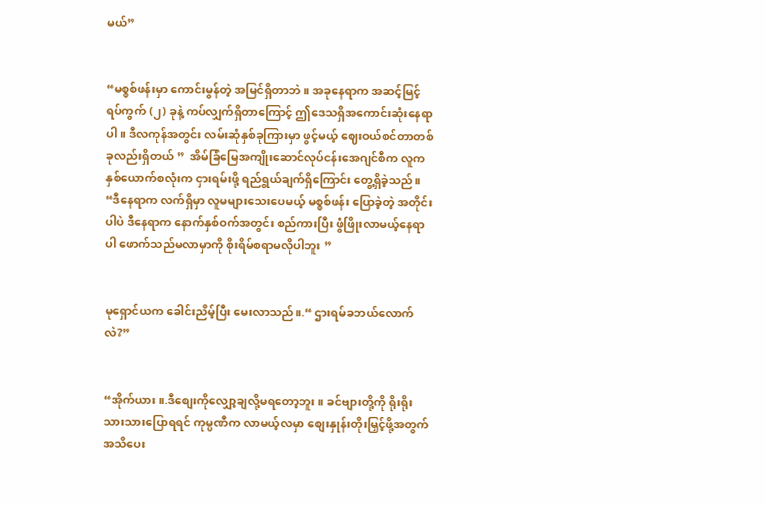မယ်”


“မစ္စစ်ဖန်းမှာ ကောင်းမွန်တဲ့ အမြင်ရှိတာဘဲ။ အခုနေရာက အဆင့်မြင့်ရပ်ကွက် (၂) ခုနဲ့ ကပ်လျှက်ရှိတာကြောင့် ဤဒေသရှိအကောင်းဆုံးနေရာပါ။ ဒီလကုန်အတွင်း လမ်းဆုံနှစ်ခုကြားမှာ ဖွင့်မယ့် ဈေးဝယ်စင်တာတစ်ခုလည်းရှိတယ် ”  အိမ်ခြံမြေအကျိုးဆောင်လုပ်ငန်းအေဂျင်စီက လူက နှစ်ယောက်စလုံးက ငှားရမ်းဖို့ ရည်ရွယ်ချက်ရှိကြောင်း တွေ့ရှိခဲ့သည်။ “ဒီနေရာက လက်ရှိမှာ လူမများသေးပေမယ့် မစ္စစ်ဖန်း ပြောခဲ့တဲ့ အတိုင်းပါပဲ ဒီနေရာက နောက်နှစ်ဝက်အတွင်း စည်ကားပြီး ဖွံဖြိုးလာမယ့်နေရာပါ ဖောက်သည်မလာမှာကို စိုးရိမ်စရာမလိုပါဘူး ”


မုရှောင်ယက ခေါင်းညိမ့်ပြီး မေးလာသည်။.“ ဌားရမ်ခဘယ်လောက်လဲ?”


“အိုက်ယား။.ဒီစျေးကိုလျှော့ချလို့မရတော့ဘူး။ ခင်ဗျားတို့ကို ရိုးရိုးသားသားပြောရရင် ကုမ္ပဏီက လာမယ့်လမှာ စျေးနှုန်းတိုးမြှင့်ဖို့အတွက် အသိပေး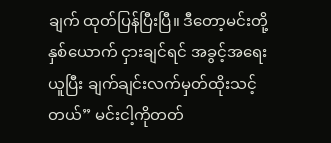ချက် ထုတ်ပြန်ပြီးပြီ။ ဒီတော့မင်းတို့နှစ်ယောက် ငှားချင်ရင် အခွင့်အရေးယူပြီး ချက်ချင်းလက်မှတ်ထိုးသင့်တယ်” မင်းငါ့ကိုတတ်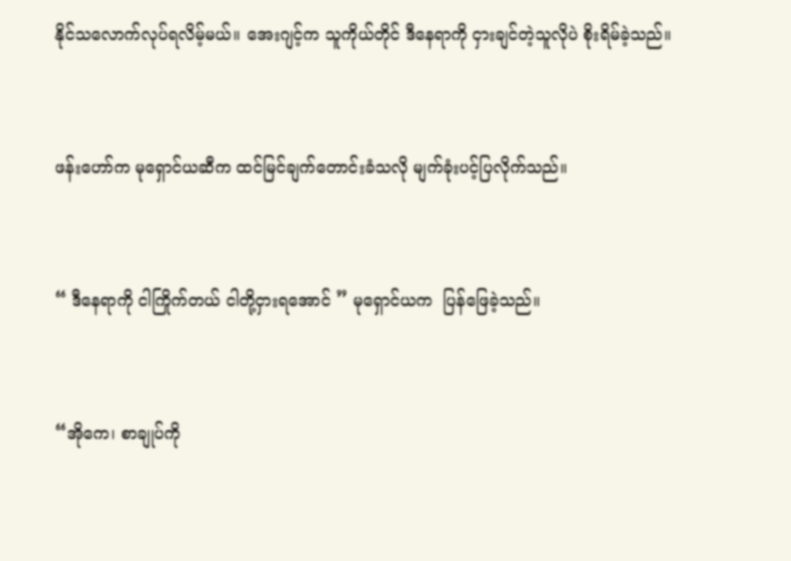နိုင်သလောက်လုပ်ရလိမ့်မယ်။ အေးဂျင့်က သူကိုယ်တိုင် ဒီနေရာကို ငှားချင်တဲ့သူလိုပဲ စိုးရိမ်ခဲ့သည်။


ဖန်းဟော်က မုရှောင်ယဆီက ထင်မြင်ချက်တောင်းခံသလို မျက်ခုံးပင့်ပြလိုက်သည်။


“ ဒီနေရာကို ငါကြိုက်တယ် ငါတို့ငှားရအောင် ” မုရှောင်ယက  ပြန်ဖြေခဲ့သည်။


“အိုကေ၊ စာချုပ်ကို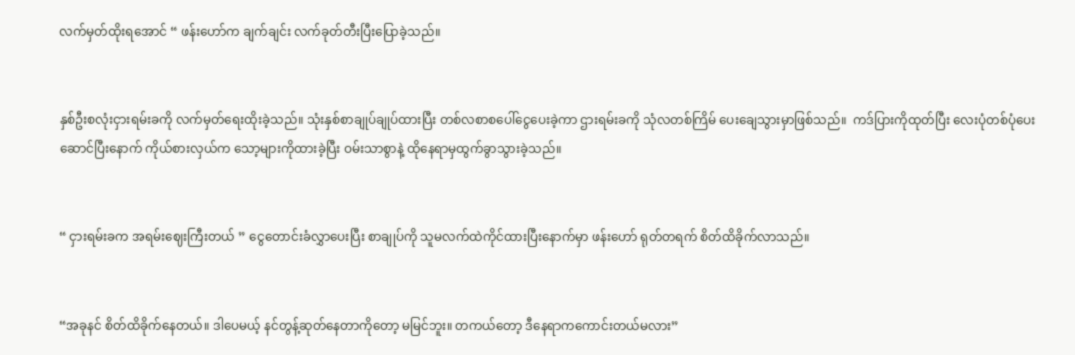လက်မှတ်ထိုးရအောင် “ ဖန်းဟော်က ချက်ချင်း လက်ခုတ်တီးပြီးပြောခဲ့သည်။


နှစ်ဦးစလုံးငှားရမ်းခကို လက်မှတ်ရေးထိုးခဲ့သည်။ သုံးနှစ်စာချုပ်ချုပ်ထားပြီး တစ်လစာစပေါ်ငွေပေးခဲ့ကာ ဌားရမ်းခကို သုံလတစ်ကြိမ် ပေးချေသွားမှာဖြစ်သည်။  ကဒ်ပြားကိုထုတ်ပြီး လေးပုံတစ်ပုံပေးဆောင်ပြီးနောက် ကိုယ်စားလှယ်က သော့များကိုထားခဲ့ပြီး ဝမ်းသာစွာနဲ့ ထိုနေရာမှထွက်ခွာသွားခဲ့သည်။


“ ငှားရမ်းခက အရမ်းဈေးကြီးတယ် ” ငွေတောင်းခံလွှာပေးပြီး စာချုပ်ကို သူမလက်ထဲကိုင်ထားပြီးနောက်မှာ ဖန်းဟော် ရုတ်တရက် စိတ်ထိခိုက်လာသည်။


“အခုနင် စိတ်ထိခိုက်နေတယ်။ ဒါပေမယ့် နင်တွန့်ဆုတ်နေတာကိုတော့ မမြင်ဘူး။ တကယ်တော့ ဒီနေရာကကောင်းတယ်မလား”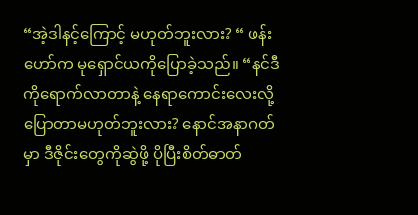“အဲ့ဒါနင့်ကြောင့် မဟုတ်ဘူးလား? “ ဖန်းဟော်က မုရှောင်ယကိုပြောခဲ့သည်။ “နင်ဒီကိုရောက်လာတာနဲ့ နေရာကောင်းလေးလို့ ပြောတာမဟုတ်ဘူးလား? နောင်အနာဂတ်မှာ ဒီဇိုင်းတွေကိုဆွဲဖို့ ပိုပြီးစိတ်ဓာတ်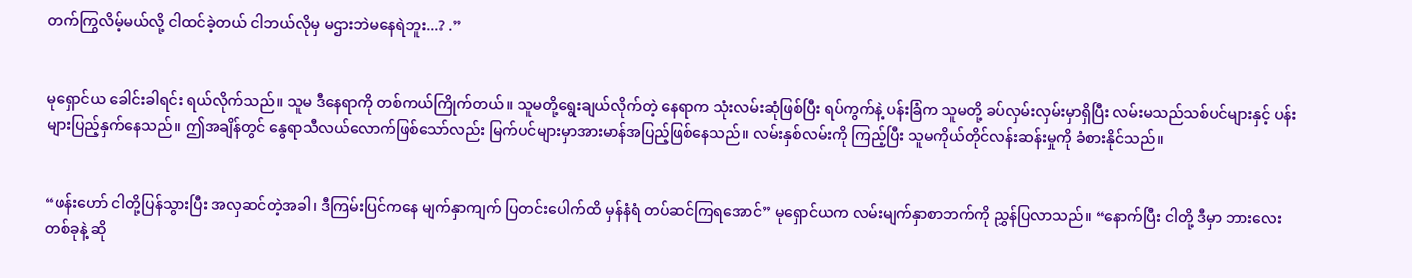တက်ကြွလိမ့်မယ်လို့ ငါထင်ခဲ့တယ် ငါဘယ်လိုမှ မဌားဘဲမနေရဲဘူး...? .”


မုရှောင်ယ ခေါင်းခါရင်း ရယ်လိုက်သည်။ သူမ ဒီနေရာကို တစ်ကယ်ကြိုက်တယ်။ သူမတို့ရွေးချယ်လိုက်တဲ့ နေရာက သုံးလမ်းဆုံဖြစ်ပြီး ရပ်ကွက်နဲ့ ပန်းခြံက သူမတို့ ခပ်လှမ်းလှမ်းမှာရှိပြီး လမ်းမသည်သစ်ပင်များနှင့် ပန်းများပြည့်နှက်နေသည်။ ဤအချိန်တွင် နွေရာသီလယ်လောက်ဖြစ်သော်လည်း မြက်ပင်များမှာအားမာန်အပြည့်ဖြစ်နေသည်။ လမ်းနှစ်လမ်းကို ကြည့်ပြီး သူမကိုယ်တိုင်လန်းဆန်းမှုကို ခံစားနိုင်သည်။


“ဖန်းဟော် ငါတို့ပြန်သွားပြီး အလှဆင်တဲ့အခါ၊ ဒီကြမ်းပြင်ကနေ မျက်နှာကျက် ပြတင်းပေါက်ထိ မှန်နံရံ တပ်ဆင်ကြရအောင်” မုရှောင်ယက လမ်းမျက်နှာစာဘက်ကို ညွှန်ပြလာသည်။ “နောက်ပြီး ငါတို့ ဒီမှာ ဘားလေးတစ်ခုနဲ့ ဆို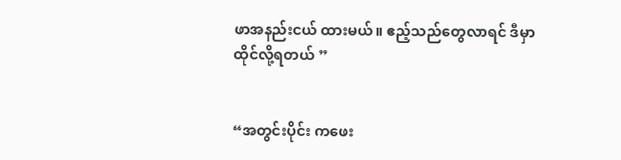ဖာအနည်းငယ် ထားမယ်။ ဧည့်သည်တွေလာရင် ဒီမှာထိုင်လို့ရတယ် ”


“အတွင်းပိုင်း ကဖေး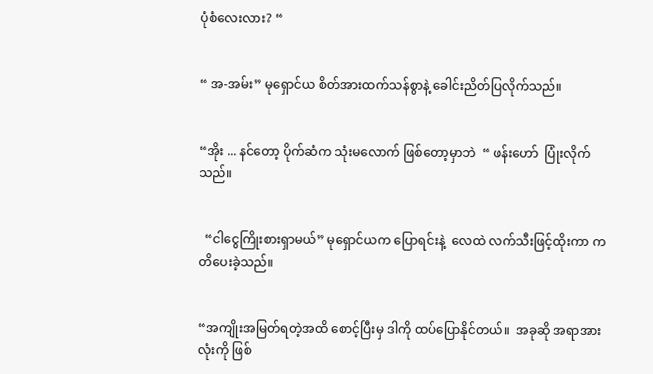ပုံစံလေးလား? “


“ အ-အမ်း” မုရှောင်ယ စိတ်အားထက်သန်စွာနဲ့ ခေါင်းညိတ်ပြလိုက်သည်။


“အိုး ... နင်တော့ ပိုက်ဆံက သုံးမလောက် ဖြစ်တော့မှာဘဲ  “ ဖန်းဟော်  ပြုံးလိုက်သည်။


  “ငါငွေကြိုးစားရှာမယ်” မုရှောင်ယက ပြောရင်းနဲ့  လေထဲ လက်သီးဖြင့်ထိုးကာ ကတိပေးခဲ့သည်။


“အကျိုးအမြတ်ရတဲ့အထိ စောင့်ပြီးမှ ဒါကို ထပ်ပြောနိုင်တယ်။  အခုဆို အရာအားလုံးကို ဖြစ်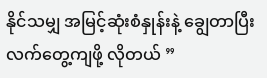နိုင်သမျှ အမြင့်ဆုံးစံနှုန်းနဲ့ ချွေတာပြီး လက်တွေ့ကျဖို့ လိုတယ် ”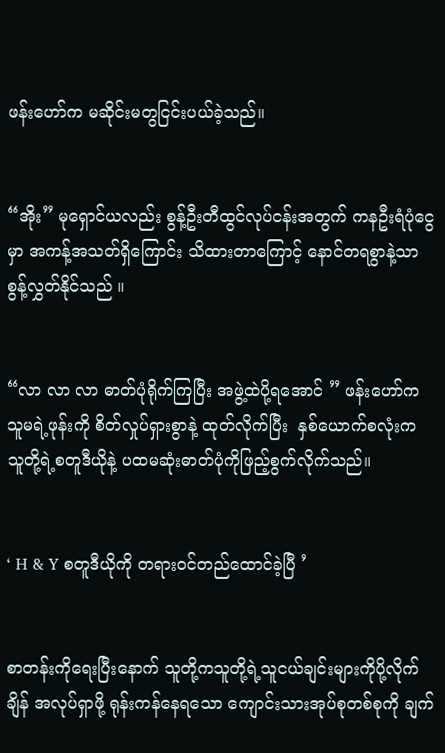ဖန်းဟော်က မဆိုင်းမတွငြင်းပယ်ခဲ့သည်။


“အိုး” မုရှောင်ယလည်း စွန့်ဦးတီထွင်လုပ်ငန်းအတွက် ကနဦးရံပုံငွေမှာ အကန့်အသတ်ရှိကြောင်း သိထားတာကြောင့် နောင်တရစွာနဲ့သာ စွန့်လွှတ်နိုင်သည် ။


“လာ လာ လာ ဓာတ်ပုံရိုက်ကြပြီး အဖွဲ့ထဲပို့ရအောင် ” ဖန်းဟော်က သူမရဲ့ဖုန်းကို စိတ်လှုပ်ရှားစွာနဲ့ ထုတ်လိုက်ပြီး  နှစ်ယောက်စလုံးက သူတို့ရဲ့စတူဒီယိုနဲ့ ပထမဆုံးဓာတ်ပုံကိုဖြည့်စွက်လိုက်သည်။


‘ H & Y စတူဒီယိုကို တရားဝင်တည်ထောင်ခဲ့ပြီ ’


စာတန်းကိုရေးပြီးနောက် သူတို့ကသူတို့ရဲ့သူငယ်ချင်းများကိုပို့လိုက်ချိန် အလုပ်ရှာဖို့ ရုန်းကန်နေရသော ကျောင်းသားအုပ်စုတစ်စုကို ချက်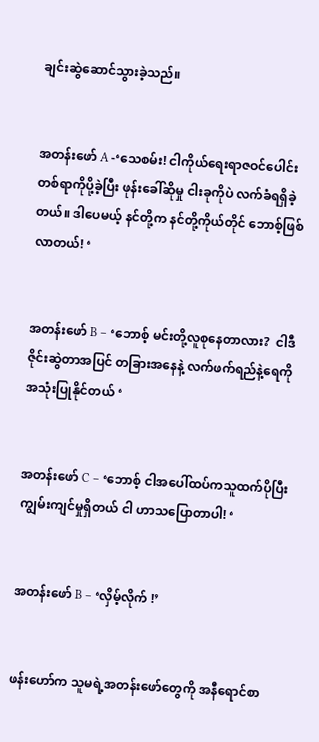ချင်းဆွဲဆောင်သွားခဲ့သည်။


အတန်းဖော် A -‘သေစမ်း! ငါကိုယ်ရေးရာဇဝင်ပေါင်း တစ်ရာကိုပို့ခဲ့ပြီး ဖုန်းခေါ်ဆိုမှု ငါးခုကိုပဲ လက်ခံရရှိခဲ့တယ်။ ဒါပေမယ့် နင်တို့က နင်တို့ကိုယ်တိုင် ဘောစ့်ဖြစ်လာတယ်! ‘


အတန်းဖော် B – ‘ဘောစ့် မင်းတို့လူစုနေတာလား?  ငါဒီဇိုင်းဆွဲတာအပြင် တခြားအနေနဲ့ လက်ဖက်ရည်နဲ့ရေကိုအသုံးပြုနိုင်တယ် ‘


အတန်းဖော် C – ‘ဘောစ့် ငါအပေါ်ထပ်ကသူထက်ပိုပြီးကျွမ်းကျင်မှုရှိတယ် ငါ ဟာသပြောတာပါ! ‘


အတန်းဖော် B – ‘လှိမ့်လိုက် !’


ဖန်းဟော်က သူမရဲ့အတန်းဖော်တွေကို အနီရောင်စာ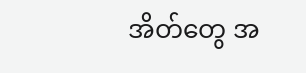အိတ်တွေ အ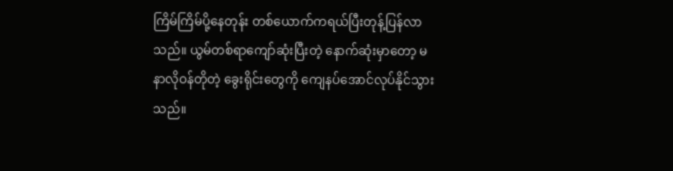ကြိမ်ကြိမ်ပို့နေတုန်း တစ်ယောက်ကရယ်ပြီးတုန့်ပြန်လာသည်။ ယွမ်တစ်ရာကျော်ဆုံးပြီးတဲ့ နောက်ဆုံးမှာတော့ မနာလိုဝန်တိုတဲ့ ခွေးရိုင်းတွေကို ကျေနပ်အောင်လုပ်နိုင်သွားသည်။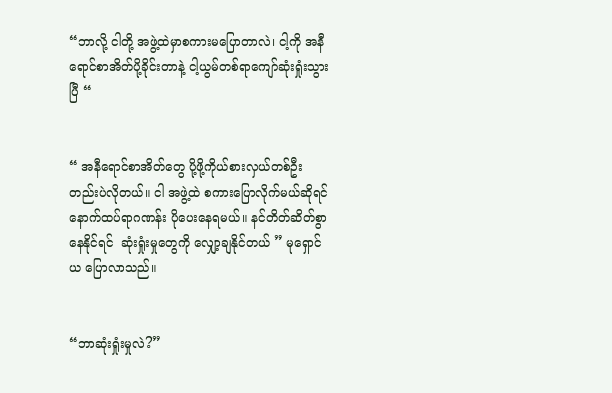“ဘာလို့ ငါတို့ အဖွဲ့ထဲမှာစကားမပြောတာလဲ၊ ငါ့ကို အနီရောင်စာအိတ်ပို့ခိုင်းတာနဲ့ ငါ့ယွမ်တစ်ရာကျော်ဆုံးရှုံးသွားပြီ “


“ အနီရောင်စာအိတ်တွေ ပို့ဖို့ကိုယ်စားလှယ်တစ်ဦးတည်းပဲလိုတယ်။ ငါ အဖွဲ့ထဲ စကားပြောလိုက်မယ်ဆိုရင် နောက်ထပ်ရာဂဏန်း ပိုပေးနေရမယ်။ နင်တိတ်ဆိတ်စွာနေနိုင်ရင်  ဆုံးရှုံးမှုတွေကို လျှော့ချနိုင်တယ် ” မုရှောင်ယ ပြောလာသည်။


“ဘာဆုံးရှုံးမှုလဲ?”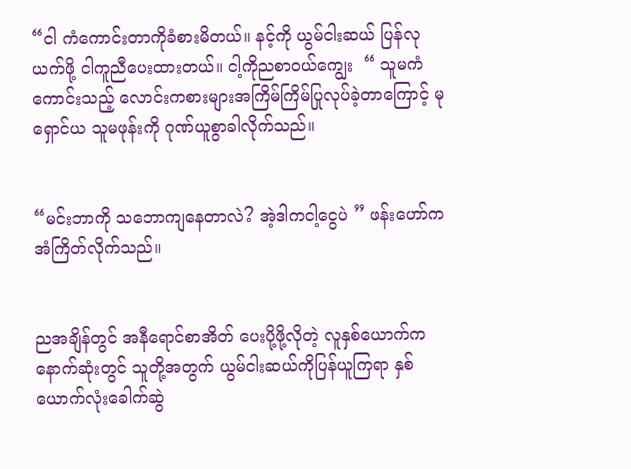“ငါ ကံကောင်းတာကိုခံစားမိတယ်။ နင့်ကို ယွမ်ငါးဆယ် ပြန်လုယက်ဖို့ ငါကူညီပေးထားတယ်။ ငါ့ကိုညစာဝယ်ကျွေး  “ သူမကံကောင်းသည့် လောင်းကစားများအကြိမ်ကြိမ်ပြုလုပ်ခဲ့တာကြောင့် မုရှောင်ယ သူမဖုန်းကို ဂုဏ်ယူစွာခါလိုက်သည်။


“မင်းဘာကို သဘောကျနေတာလဲ? အဲ့ဒါကငါ့ငွေပဲ ” ဖန်းဟော်က အံကြိတ်လိုက်သည်။


ညအချိန်တွင် အနီရောင်စာအိတ် ပေးပို့ဖို့လိုတဲ့ လူနှစ်ယောက်က နောက်ဆုံးတွင် သူတို့အတွက် ယွမ်ငါးဆယ်ကိုပြန်ယူကြရာ နှစ်ယောက်လုံးခေါက်ဆွဲ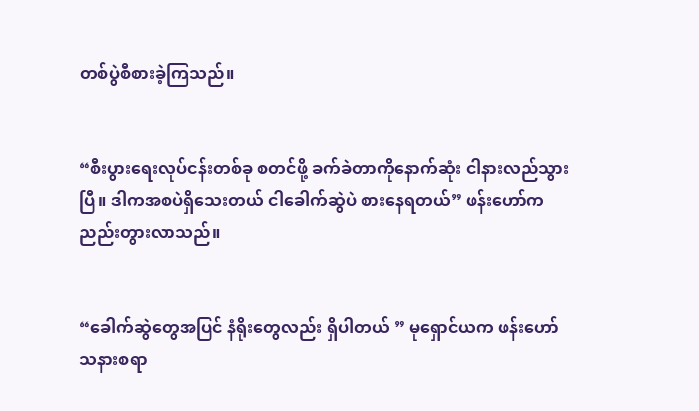တစ်ပွဲစီစားခဲ့ကြသည်။


“စီးပွားရေးလုပ်ငန်းတစ်ခု စတင်ဖို့ ခက်ခဲတာကိုနောက်ဆုံး ငါနားလည်သွားပြီ။ ဒါကအစပဲရှိသေးတယ် ငါခေါက်ဆွဲပဲ စားနေရတယ်” ဖန်းဟော်က ညည်းတွားလာသည်။


“ခေါက်ဆွဲတွေအပြင် နံရိုးတွေလည်း ရှိပါတယ် ” မုရှောင်ယက ဖန်းဟော် သနားစရာ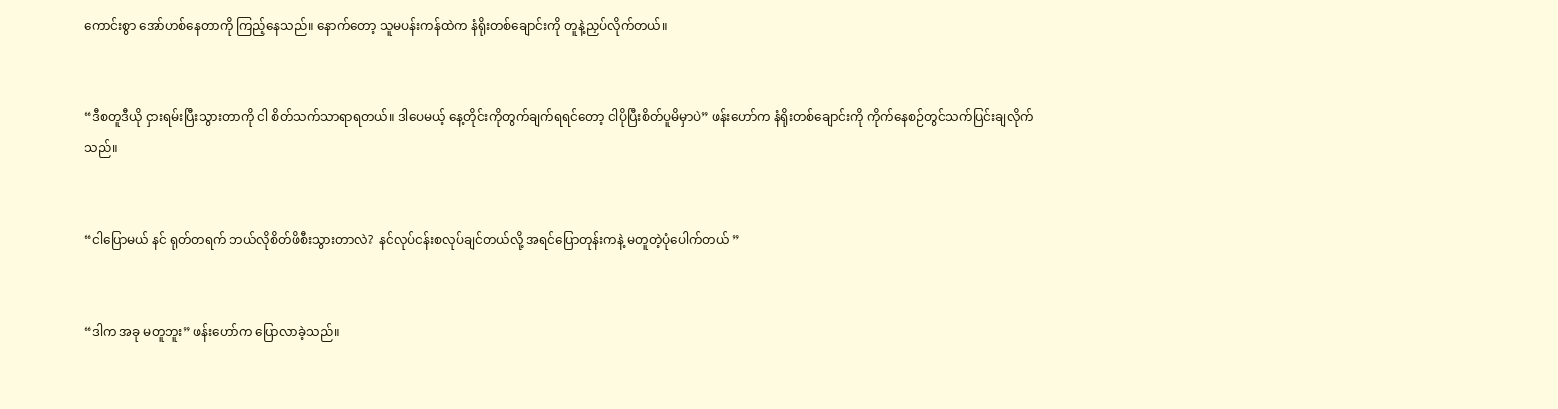ကောင်းစွာ အော်ဟစ်နေတာကို ကြည့်နေသည်။ နောက်တော့ သူမပန်းကန်ထဲက နံရိုးတစ်ချောင်းကို တူနဲ့ညှပ်လိုက်တယ်။


“ဒီစတူဒီယို ငှားရမ်းပြီးသွားတာကို ငါ စိတ်သက်သာရာရတယ်။ ဒါပေမယ့် နေ့တိုင်းကိုတွက်ချက်ရရင်တော့ ငါပိုပြီးစိတ်ပူမိမှာပဲ” ဖန်းဟော်က နံရိုးတစ်ချောင်းကို ကိုက်နေစဉ်တွင်သက်ပြင်းချလိုက်သည်။


“ငါပြောမယ် နင် ရုတ်တရက် ဘယ်လိုစိတ်ဖိစီးသွားတာလဲ?  နင်လုပ်ငန်းစလုပ်ချင်တယ်လို့ အရင်ပြောတုန်းကနဲ့ မတူတဲ့ပုံပေါက်တယ် ”


“ဒါက အခု မတူဘူး” ဖန်းဟော်က ပြောလာခဲ့သည်။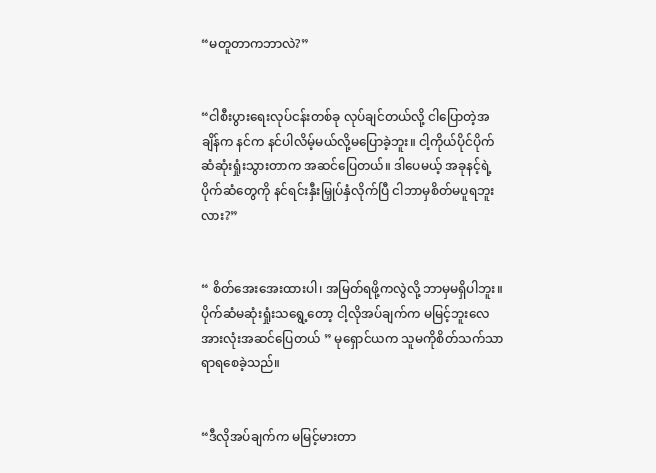“မတူတာကဘာလဲ?”


“ငါစီးပွားရေးလုပ်ငန်းတစ်ခု လုပ်ချင်တယ်လို့ ငါပြောတဲ့အချိန်က နင်က နင်ပါလိမ့်မယ်လို့မပြောခဲ့ဘူး။ ငါ့ကိုယ်ပိုင်ပိုက်ဆံဆုံးရှုံးသွားတာက အဆင်ပြေတယ်။ ဒါပေမယ့် အခုနင့်ရဲ့ပိုက်ဆံတွေကို နင်ရင်းနှီးမြှုပ်နှံလိုက်ပြီ ငါဘာမှစိတ်မပူရဘူးလား?”


“ စိတ်အေးအေးထားပါ၊ အမြတ်ရဖို့ကလွဲလို့ ဘာမှမရှိပါဘူး။ ပိုက်ဆံမဆုံးရှုံးသရွေ့တော့ ငါ့လိုအပ်ချက်က မမြင့်ဘူးလေ အားလုံးအဆင်ပြေတယ် ” မုရှောင်ယက သူမကိုစိတ်သက်သာရာရစေခဲ့သည်။


“ဒီလိုအပ်ချက်က မမြင့်မားတာ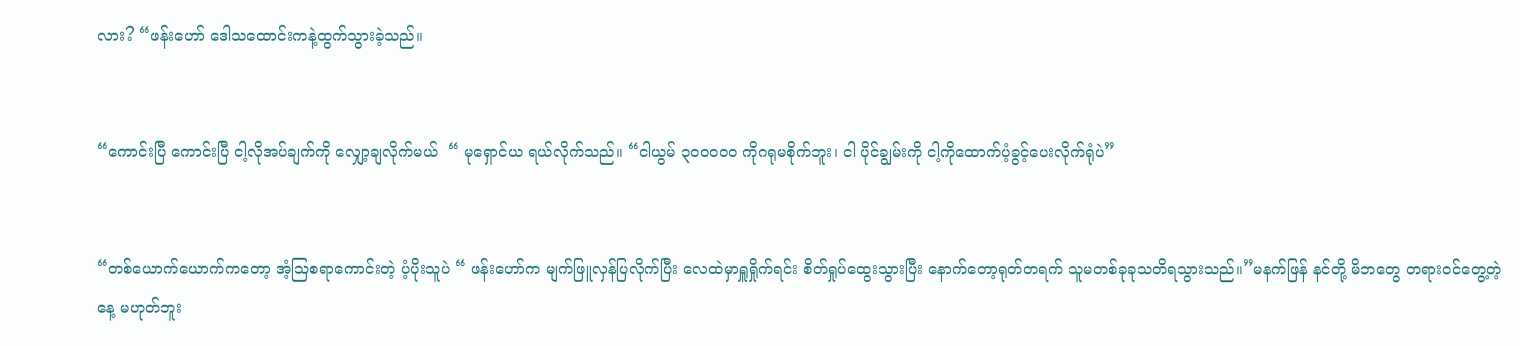လား? “ဖန်းဟော် ဒေါသထောင်းကနဲ့ထွက်သွားခဲ့သည်။


“ကောင်းပြီ ကောင်းပြီ ငါ့လိုအပ်ချက်ကို လျှော့ချလိုက်မယ်  “ မုရှောင်ယ ရယ်လိုက်သည်။ “ငါယွမ် ၃၀၀၀၀၀ ကိုဂရုမစိုက်ဘူး၊ ငါ ပိုင်ချွမ်းကို ငါ့ကိုထောက်ပံ့ခွင့်ပေးလိုက်ရုံပဲ”


“တစ်ယောက်ယောက်ကတော့ အံ့သြစရာကောင်းတဲ့ ပံ့ပိုးသူပဲ “ ဖန်းဟော်က မျက်ဖြူလှန်ပြလိုက်ပြီး လေထဲမှာရှူရှိုက်ရင်း စိတ်ရှုပ်ထွေးသွားပြီး နောက်တော့ရုတ်တရက် သူမတစ်ခုခုသတိရသွားသည်။”မနက်ဖြန် နင်တို့ မိဘတွေ တရားဝင်တွေ့တဲ့နေ့ မဟုတ်ဘူး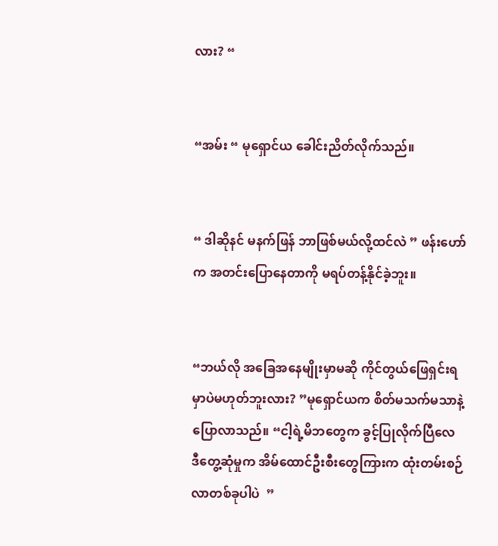လား? “


“အမ်း “ မုရှောင်ယ ခေါင်းညိတ်လိုက်သည်။


“ ဒါဆိုနင် မနက်ဖြန် ဘာဖြစ်မယ်လို့ထင်လဲ ” ဖန်းဟော်က အတင်းပြောနေတာကို မရပ်တန့်နိုင်ခဲ့ဘူး။


“ဘယ်လို အခြေအနေမျိုးမှာမဆို ကိုင်တွယ်ဖြေရှင်းရမှာပဲမဟုတ်ဘူးလား? ”မုရှောင်ယက စိတ်မသက်မသာနဲ့ပြောလာသည်။ “ငါ့ရဲ့မိဘတွေက ခွင့်ပြုလိုက်ပြီလေ  ဒီတွေ့ဆုံမှုက အိမ်ထောင်ဦးစီးတွေကြားက ထုံးတမ်းစဉ်လာတစ်ခုပါပဲ  ”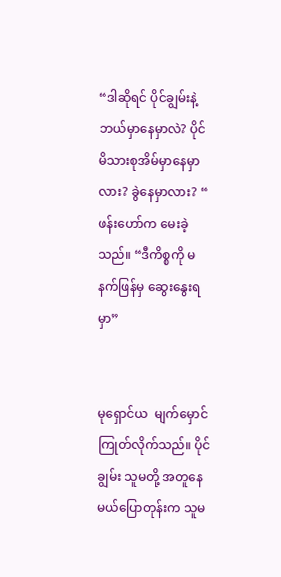“ဒါဆိုရင် ပိုင်ချွမ်းနဲ့ဘယ်မှာနေမှာလဲ? ပိုင်မိသားစုအိမ်မှာနေမှာလား? ခွဲနေမှာလား? “ ဖန်းဟော်က မေးခဲ့သည်။ “ဒီကိစ္စကို မနက်ဖြန်မှ ဆွေးနွေးရမှာ”


မုရှောင်ယ  မျက်မှောင်ကြုတ်လိုက်သည်။ ပိုင်ချွမ်း သူမတို့ အတူနေမယ်ပြောတုန်းက သူမ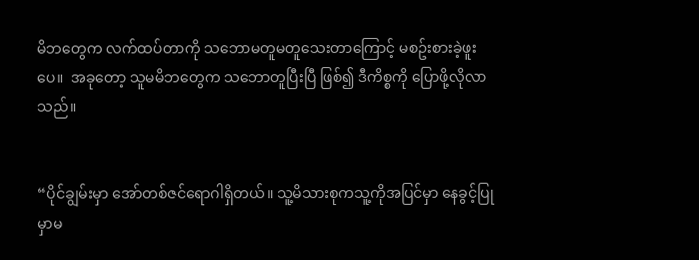မိဘတွေက လက်ထပ်တာကို သဘောမတူမတူသေးတာကြောင့် မစဥ်းစားခဲ့ဖူးပေ။  အခုတော့ သူမမိဘတွေက သဘောတူပြီးပြီ ဖြစ်၍ ဒီကိစ္စကို ပြောဖို့လိုလာသည်။


“ပိုင်ချွမ်းမှာ အော်တစ်ဇင်ရောဂါရှိတယ်။ သူ့မိသားစုကသူ့ကိုအပြင်မှာ နေခွင့်ပြုမှာမ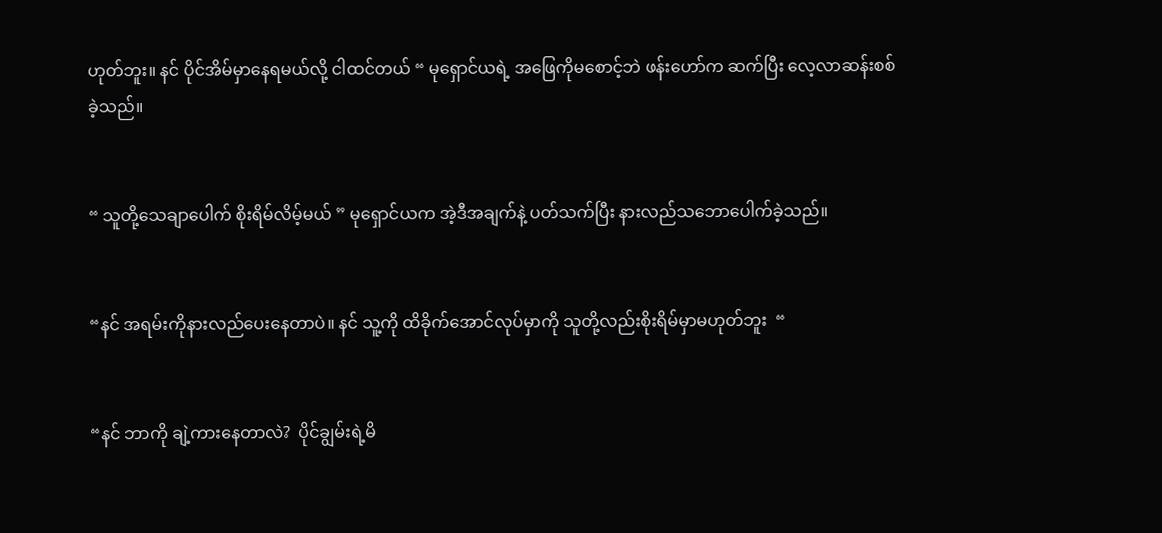ဟုတ်ဘူး။ နင် ပိုင်အိမ်မှာနေရမယ်လို့ ငါထင်တယ် “ မုရှောင်ယရဲ့ အဖြေကိုမစောင့်ဘဲ ဖန်းဟော်က ဆက်ပြီး လေ့လာဆန်းစစ်ခဲ့သည်။


“ သူတို့သေချာပေါက် စိုးရိမ်လိမ့်မယ် ” မုရှောင်ယက အဲ့ဒီအချက်နဲ့ ပတ်သက်ပြီး နားလည်သဘောပေါက်ခဲ့သည်။


“နင် အရမ်းကိုနားလည်ပေးနေတာပဲ။ နင် သူ့ကို ထိခိုက်အောင်လုပ်မှာကို သူတို့လည်းစိုးရိမ်မှာမဟုတ်ဘူး  “


“နင် ဘာကို ချဲ့ကားနေတာလဲ?  ပိုင်ချွမ်းရဲ့မိ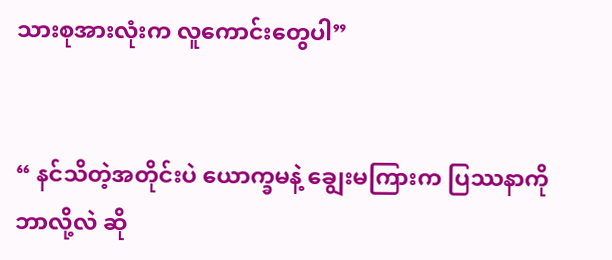သားစုအားလုံးက လူကောင်းတွေပါ”


“ နင်သိတဲ့အတိုင်းပဲ ယောက္ခမနဲ့ ချွေးမကြားက ပြဿနာကို ဘာလို့လဲ ဆို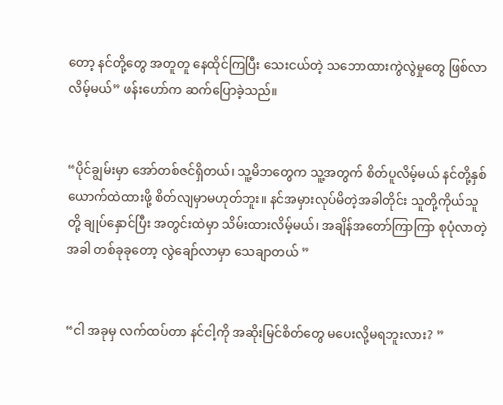တော့ နင်တို့တွေ အတူတူ နေထိုင်ကြပြီး သေးငယ်တဲ့ သဘောထားကွဲလွဲမှုတွေ ဖြစ်လာလိမ့်မယ်” ဖန်းဟော်က ဆက်ပြောခဲ့သည်။


“ပိုင်ချွမ်းမှာ အော်တစ်ဇင်ရှိတယ်၊ သူ့မိဘတွေက သူ့အတွက် စိတ်ပူလိမ့်မယ် နင်တို့နှစ်ယောက်ထဲထားဖို့ စိတ်လျမှာမဟုတ်ဘူး။ နင်အမှားလုပ်မိတဲ့အခါတိုင်း သူတို့ကိုယ်သူတို့ ချုပ်နှောင်ပြီး အတွင်းထဲမှာ သိမ်းထားလိမ့်မယ်၊ အချိန်အတော်ကြာကြာ စုပုံလာတဲ့အခါ တစ်ခုခုတော့ လွဲချော်လာမှာ သေချာတယ် ”


“ငါ အခုမှ လက်ထပ်တာ နင်ငါ့ကို အဆိုးမြင်စိတ်တွေ မပေးလို့မရဘူးလား? ”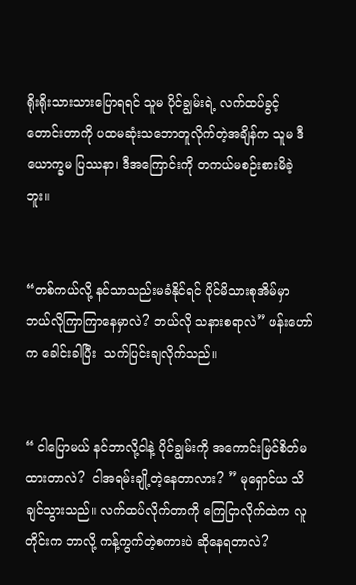ရိုးရိုးသားသားပြောရရင် သူမ ပိုင်ချွမ်းရဲ့ လက်ထပ်ခွင့်တောင်းတာကို ပထမဆုံးသဘောတူလိုက်တဲ့အချိန်က သူမ ဒီယောက္ခမ ပြဿနာ၊ ဒီအကြောင်းကို တကယ်မစဉ်းစားမိခဲ့ဘူး။


“တစ်ကယ်လို့ နင်သာသည်းမခံနိုင်ရင် ပိုင်မိသားစုအိမ်မှာ ဘယ်လိုကြာကြာနေမှာလဲ? ဘယ်လို သနားစရာလဲ” ဖန်းဟော်က ခေါင်းခါပြီး  သက်ပြင်းချလိုက်သည်။


“ ငါပြောမယ် နင်ဘာလို့ငါနဲ့ ပိုင်ချွမ်းကို အကောင်းမြင်စိတ်မထားတာလဲ?  ငါအရမ်းချို့တဲ့နေတာလား? ” မုရှောင်ယ သိချင်သွားသည်။ လက်ထပ်လိုက်တာကို ကြေငြာလိုက်ထဲက လူတိုင်းက ဘာလို့ ကန့်ကွက်တဲ့စကားပဲ ဆိုနေရတာလဲ?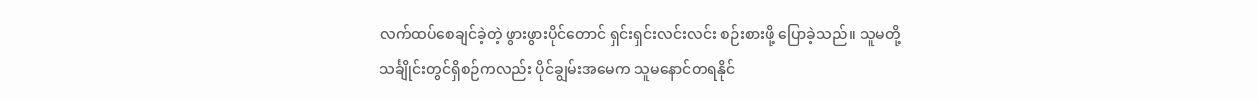လက်ထပ်စေချင်ခဲ့တဲ့ ဖွားဖွားပိုင်တောင် ရှင်းရှင်းလင်းလင်း စဉ်းစားဖို့ ပြောခဲ့သည်။ သူမတို့သင်္ချိုင်းတွင်ရှိစဉ်ကလည်း ပိုင်ချွမ်းအမေက သူမနောင်တရနိုင်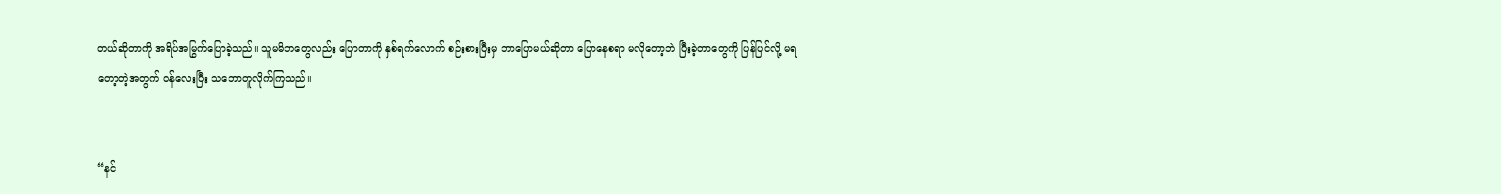တယ်ဆိုတာကို အရိပ်အမြွက်ပြောခဲ့သည်။ သူမမိဘတွေလည်း ပြောတာကို နှစ်ရက်လောက် စဉ်းစားပြီးမှ ဘာပြောမယ်ဆိုတာ ပြောနေစရာ မလိုတော့ဘဲ ပြီးခဲ့တာတွေကို ပြန်ပြင်လို့ မရတော့တဲ့အတွက် ဝန်လေးပြီး သဘောတူလိုက်ကြသည်။


“နင်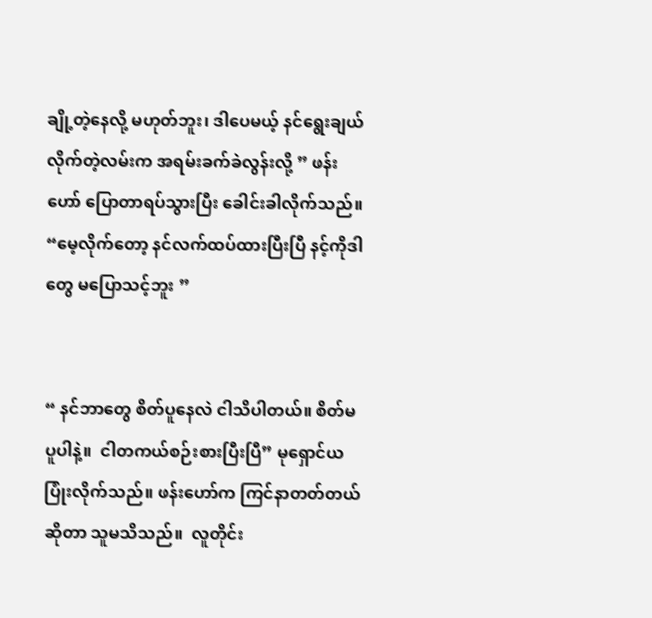ချို့တဲ့နေလို့ မဟုတ်ဘူး၊ ဒါပေမယ့် နင်ရွေးချယ်လိုက်တဲ့လမ်းက အရမ်းခက်ခဲလွန်းလို့ ” ဖန်းဟော် ပြောတာရပ်သွားပြီး ခေါင်းခါလိုက်သည်။  “မေ့လိုက်တော့ နင်လက်ထပ်ထားပြီးပြီ နင့်ကိုဒါတွေ မပြောသင့်ဘူး ”


“ နင်ဘာတွေ စိတ်ပူနေလဲ ငါသိပါတယ်။ စိတ်မပူပါနဲ့။  ငါတကယ်စဉ်းစားပြီးပြီ” မုရှောင်ယ ပြုံးလိုက်သည်။ ဖန်းဟော်က ကြင်နာတတ်တယ်ဆိုတာ သူမသိသည်။  လူတိုင်း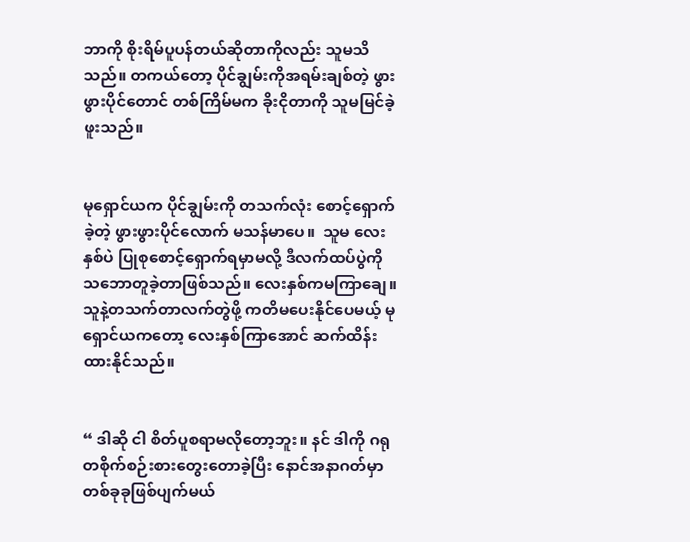ဘာကို စိုးရိမ်ပူပန်တယ်ဆိုတာကိုလည်း သူမသိသည်။ တကယ်တော့ ပိုင်ချွမ်းကိုအရမ်းချစ်တဲ့ ဖွားဖွားပိုင်တောင် တစ်ကြိမ်မက ခိုးငိုတာကို သူမမြင်ခဲ့ဖူးသည်။


မုရှောင်ယက ပိုင်ချွမ်းကို တသက်လုံး စောင့်ရှောက်ခဲ့တဲ့ ဖွားဖွားပိုင်လောက် မသန်မာပေ။  သူမ လေးနှစ်ပဲ ပြုစုစောင့်ရှောက်ရမှာမလို့ ဒီလက်ထပ်ပွဲကို သဘောတူခဲ့တာဖြစ်သည်။ လေးနှစ်ကမကြာချေ။ သူနဲ့တသက်တာလက်တွဲဖို့ ကတိမပေးနိုင်ပေမယ့် မုရှောင်ယကတော့ လေးနှစ်ကြာအောင် ဆက်ထိန်းထားနိုင်သည်။


“ ဒါဆို ငါ စိတ်ပူစရာမလိုတော့ဘူး။ နင် ဒါကို ဂရုတစိုက်စဉ်းစားတွေးတောခဲ့ပြီး နောင်အနာဂတ်မှာ တစ်ခုခုဖြစ်ပျက်မယ်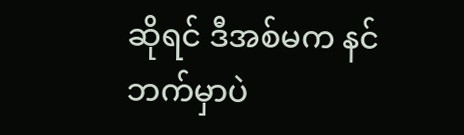ဆိုရင် ဒီအစ်မက နင်ဘက်မှာပဲ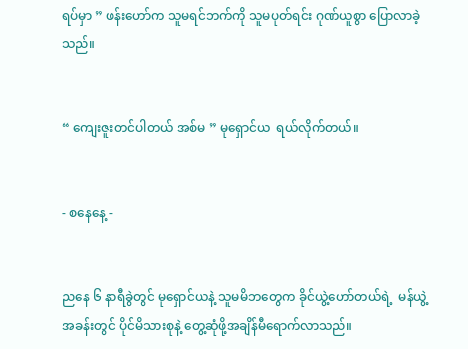ရပ်မှာ ” ဖန်းဟော်က သူမရင်ဘက်ကို သူမပုတ်ရင်း ဂုဏ်ယူစွာ ပြောလာခဲ့သည်။


“ ကျေးဇူးတင်ပါတယ် အစ်မ ” မုရှောင်ယ  ရယ်လိုက်တယ်။


- စနေနေ့ -


ညနေ ၆ နာရီခွဲတွင် မုရှောင်ယနဲ့ သူမမိဘတွေက ခိုင်ယွဲ့ဟော်တယ်ရဲ့  မန်ယွဲ့ အခန်းတွင် ပိုင်မိသားစုနဲ့ တွေ့ဆုံဖို့အချိန်မီရောက်လာသည်။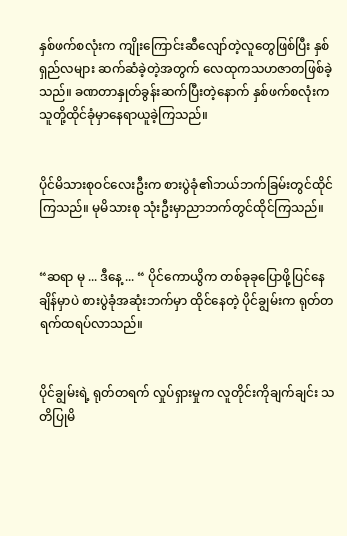နှစ်ဖက်စလုံးက ကျိုးကြောင်းဆီလျော်တဲ့လူတွေဖြစ်ပြီး နှစ်ရှည်လများ ဆက်ဆံခဲ့တဲ့အတွက် လေထုကသဟဇာတဖြစ်ခဲ့သည်။ ခဏတာနှုတ်ခွန်းဆက်ပြီးတဲ့နောက် နှစ်ဖက်စလုံးက သူတို့ထိုင်ခုံမှာနေရာယူခဲ့ကြသည်။


ပိုင်မိသားစုဝင်လေးဦးက စားပွဲခုံ၏ဘယ်ဘက်ခြမ်းတွင်ထိုင်ကြသည်။ မုမိသားစု သုံးဦးမှာညာဘက်တွင်ထိုင်ကြသည်။


“ဆရာ မု ... ဒီနေ့ ... “ ပိုင်ကောယွိက တစ်ခုခုပြောဖို့ပြင်နေချိန်မှာပဲ စားပွဲခုံအဆုံးဘက်မှာ ထိုင်နေတဲ့ ပိုင်ချွမ်းက ရုတ်တရက်ထရပ်လာသည်။


ပိုင်ချွမ်းရဲ့ ရုတ်တရက် လှုပ်ရှားမှုက လူတိုင်းကိုချက်ချင်း သတိပြုမိ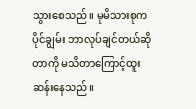သွားစေသည်။ မုမိသားစုက ပိုင်ချွမ်း ဘာလုပ်ချင်တယ်ဆိုတာကို မသိတာကြောင့်ထူးဆန်းနေသည်။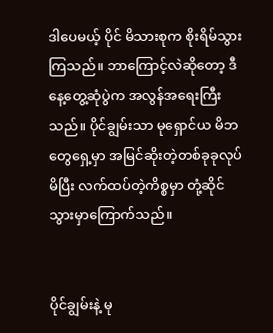ဒါပေမယ့် ပိုင် မိသားစုက စိုးရိမ်သွားကြသည်။ ဘာကြောင့်လဲဆိုတော့ ဒီနေ့တွေ့ဆုံပွဲက အလွန်အရေးကြီးသည်။ ပိုင်ချွမ်းသာ မုရှောင်ယ မိဘတွေရှေ့မှာ အမြင်ဆိုးတဲ့တစ်ခုခုလုပ်မိပြီး လက်ထပ်တဲ့ကိစ္စမှာ တုံ့ဆိုင်သွားမှာကြောက်သည်။


ပိုင်ချွမ်းနဲ့ မု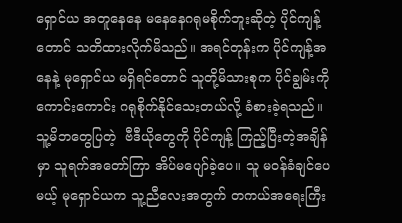ရှောင်ယ အတူနေနေ မနေနေဂရုမစိုက်ဘူးဆိုတဲ့ ပိုင်ကျန့်တောင် သတိထားလိုက်မိသည်။ အရင်တုန်းက ပိုင်ကျန့်အနေနဲ့ မုရှောင်ယ မရှိရင်တောင် သူတို့မိသားစုက ပိုင်ချွမ်းကို ကောင်းကောင်း ဂရုစိုက်နိုင်သေးတယ်လို့ ခံစားခဲ့ရသည်။ သူ့မိဘတွေပြတဲ့  ဗီဒီယိုတွေကို ပိုင်ကျန့် ကြည့်ပြီးတဲ့အချိန်မှာ သူရက်အတော်ကြာ အိပ်မပျော်ခဲ့ပေ။ သူ မဝန်ခံချင်ပေမယ့် မုရှောင်ယက သူ့ညီလေးအတွက် တကယ်အရေးကြီး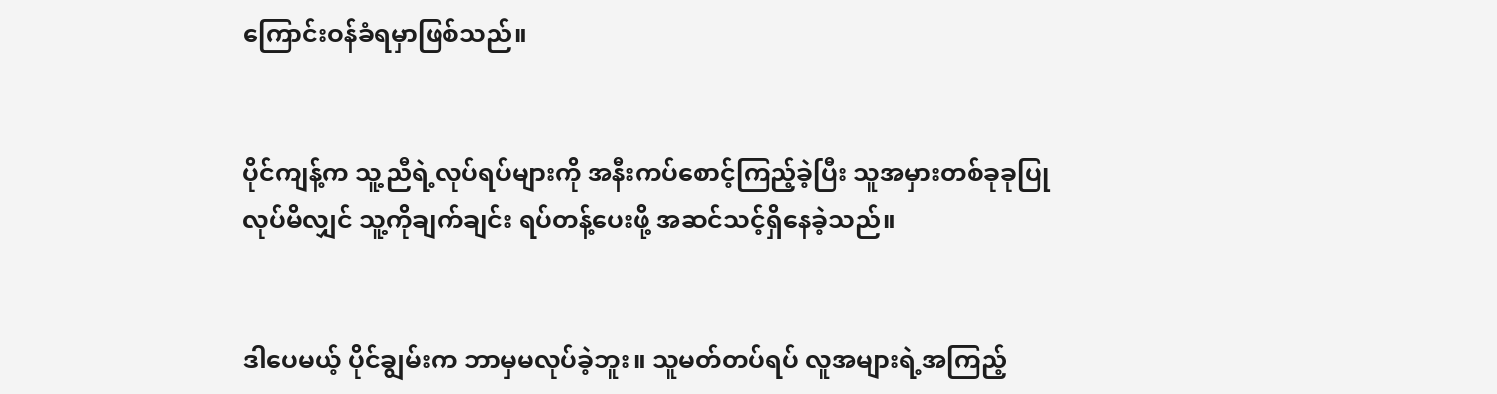ကြောင်းဝန်ခံရမှာဖြစ်သည်။


ပိုင်ကျန့်က သူ့ညီရဲ့လုပ်ရပ်များကို အနီးကပ်စောင့်ကြည့်ခဲ့ပြီး သူအမှားတစ်ခုခုပြုလုပ်မိလျှင် သူ့ကိုချက်ချင်း ရပ်တန့်ပေးဖို့ အဆင်သင့်ရှိနေခဲ့သည်။


ဒါပေမယ့် ပိုင်ချွမ်းက ဘာမှမလုပ်ခဲ့ဘူး။ သူမတ်တပ်ရပ် လူအများရဲ့အကြည့်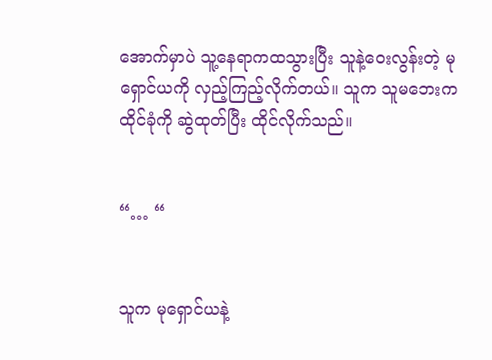အောက်မှာပဲ သူ့နေရာကထသွားပြီး သူနဲ့ဝေးလွန်းတဲ့ မုရှောင်ယကို လှည့်ကြည့်လိုက်တယ်။ သူက သူမဘေးက ထိုင်ခုံကို ဆွဲထုတ်ပြီး ထိုင်လိုက်သည်။


“… “


သူက မုရှောင်ယနဲ့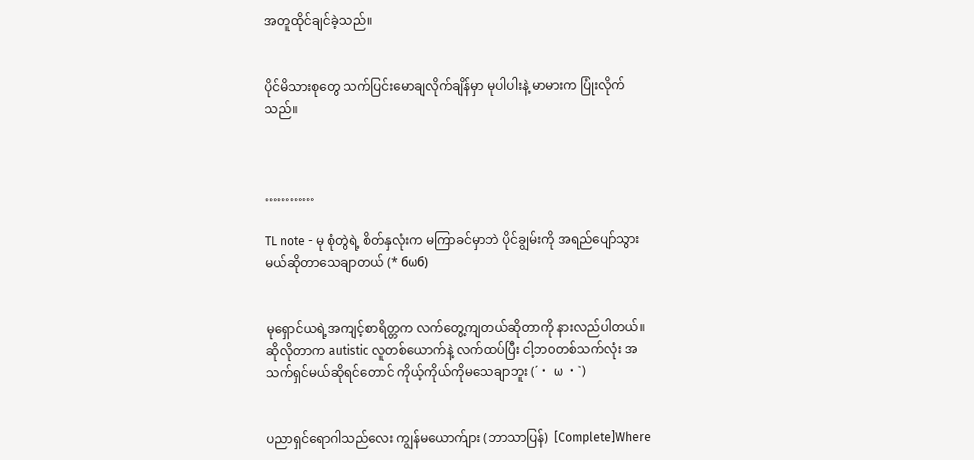အတူထိုင်ချင်ခဲ့သည်။


ပိုင်မိသားစုတွေ သက်ပြင်းမောချလိုက်ချိန်မှာ မုပါပါးနဲ့ မာမားက ပြုံးလိုက်သည်။



…………

TL note - မု စုံတွဲရဲ့ စိတ်နှလုံးက မကြာခင်မှာဘဲ ပိုင်ချွမ်းကို အရည်ပျော်သွားမယ်ဆိုတာသေချာတယ် (* бωб)


မုရှောင်ယရဲ့အကျင့်စာရိတ္တက လက်တွေ့ကျတယ်ဆိုတာကို နားလည်ပါတယ်။ ဆိုလိုတာက autistic လူတစ်ယောက်နဲ့ လက်ထပ်ပြီး ငါ့ဘ၀တစ်သက်လုံး အသက်ရှင်မယ်ဆိုရင်တောင် ကိုယ့်ကိုယ်ကိုမသေချာဘူး (´・ ω ・`)


ပညာရှင်ရောဂါသည်လေး ကျွန်မယောက်ျား (ဘာသာပြန်)  [Complete]Where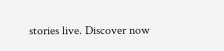stories live. Discover now